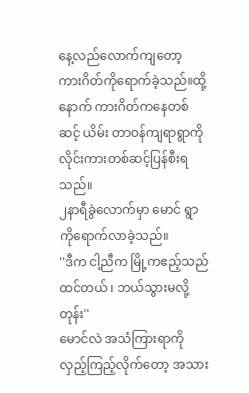နေ့လည်လောက်ကျတော့ ကားဂိတ်ကိုရောက်ခဲ့သည်။ထို့နောက် ကားဂိတ်ကနေတစ်ဆင့် ယိမ်း တာဝန်ကျရာရွာကို လိုင်းကားတစ်ဆင့်ပြန်စီးရသည်။
၂နာရီခွဲလောက်မှာ မောင် ရွာကိုရောက်လာခဲ့သည်။
''ဒီက ငါ့ညီက မြို့ကဧည့်သည်ထင်တယ် ၊ ဘယ်သွားမလို့တုန်း''
မောင်လဲ အသံကြားရာကို လှည့်ကြည့်လိုက်တော့ အသား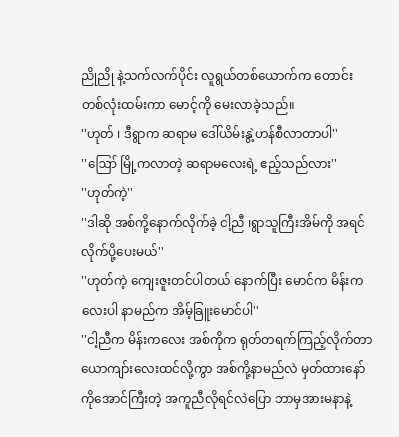ညိုညို နဲ့သက်လက်ပိုင်း လူရွယ်တစ်ယောက်က တောင်းတစ်လုံးထမ်းကာ မောင့်ကို မေးလာခဲ့သည်။
''ဟုတ် ၊ ဒီရွာက ဆရာမ ဒေါ်ယိမ်းနွဲ့ဟန်စီလာတာပါ''
''ဪ မြို့ကလာတဲ့ ဆရာမလေးရဲ့ ဧည့်သည်လား''
''ဟုတ်ကဲ့''
''ဒါဆို အစ်ကို့နောက်လိုက်ခဲ့ ငါ့ညီ ၊ရွာသူကြီးအိမ်ကို အရင်လိုက်ပို့ပေးမယ်''
''ဟုတ်ကဲ့ ကျေးဇူးတင်ပါတယ် နောက်ပြီး မောင်က မိန်းကလေးပါ နာမည်က အိမ့်ခြူးမောင်ပါ''
''ငါ့ညီက မိန်းကလေး အစ်ကိုက ရုတ်တရက်ကြည့်လိုက်တာ ယောကျာ်းလေးထင်လို့ကွာ အစ်ကို့နာမည်လဲ မှတ်ထားနော် ကိုအောင်ကြီးတဲ့ အကူညီလိုရင်လဲပြော ဘာမှအားမနာနဲ့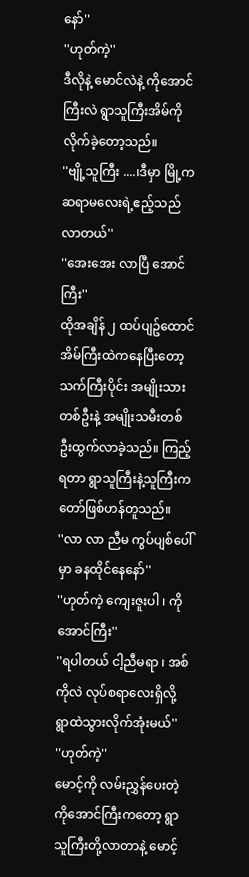နော်''
''ဟုတ်ကဲ့''
ဒီလိုနဲ့ မောင်လဲနဲ့ ကိုအောင်ကြီးလဲ ရွာသူကြီးအိမ်ကို လိုက်ခဲ့တော့သည်။
''ဗျို့သူကြီး ....၊ဒီမှာ မြို့က ဆရာမလေးရဲ့ဧည့်သည်လာတယ်''
''အေးအေး လာပြီ အောင်ကြီး''
ထိုအချိန် ၂ ထပ်ပျဥ်ထောင်အိမ်ကြီးထဲကနေပြီးတော့ သက်ကြီးပိုင်း အမျိုးသားတစ်ဦးနဲ့ အမျိုးသမီးတစ်ဦးထွက်လာခဲ့သည်။ ကြည့်ရတာ ရွာသူကြီးနဲ့သူကြီးကတော်ဖြစ်ဟန်တူသည်။
''လာ လာ ညီမ ကွပ်ပျစ်ပေါ်မှာ ခနထိုင်နေနော်''
''ဟုတ်ကဲ့ ကျေးဇူးပါ ၊ ကိုအောင်ကြီး''
''ရပါတယ် ငါ့ညီမရာ ၊ အစ်ကိုလဲ လုပ်စရာလေးရှိလို့ ရွာထဲသွားလိုက်အုံးမယ်''
''ဟုတ်ကဲ့''
မောင့်ကို လမ်းညွှန်ပေးတဲ့ ကိုအောင်ကြီးကတော့ ရွာသူကြီးတို့လာတာနဲ့ မောင့်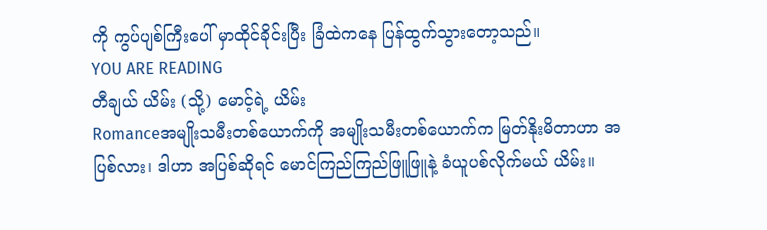ကို ကွပ်ပျစ်ကြီးပေါ် မှာထိုင်ခိုင်းပြီး ခြံထဲကနေ ပြန်ထွက်သွားတော့သည်။
YOU ARE READING
တီချယ် ယိမ်း (သို့) မောင့်ရဲ့ ယိမ်း
Romanceအမျိုးသမီးတစ်ယောက်ကို အမျိုးသမီးတစ်ယောက်က မြတ်နိုးမိတာဟာ အပြစ်လား၊ ဒါဟာ အပြစ်ဆိုရင် မောင်ကြည်ကြည်ဖြူဖြူနဲ့ ခံယူပစ်လိုက်မယ် ယိမ်း။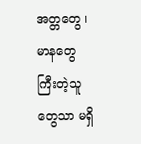အတ္တတွေ ၊ မာနတွေ ကြီးတဲ့သူတွေသာ မရှိ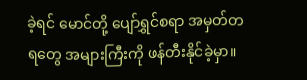ခဲ့ရင် မောင်တို့ ပျော်ရွှင်စရာ အမှတ်တရတွေ အများကြီးကို ဖန်တီးနိုင်ခဲ့မှာ။